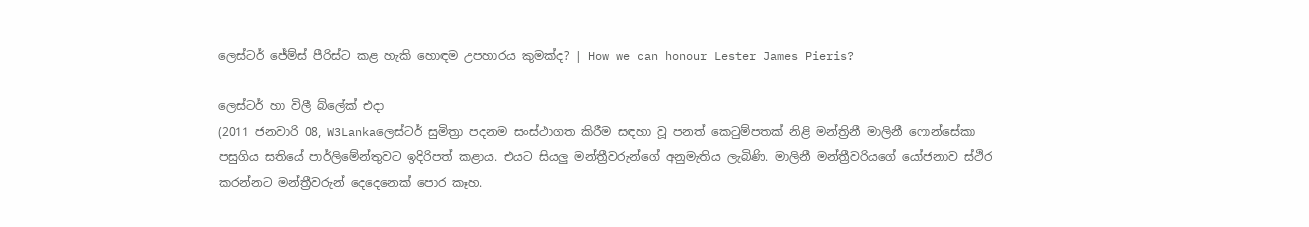ලෙස්ටර් ජේම්ස් පීරිස්ට කළ හැකි හොඳම උපහාරය කුමක්ද? | How we can honour Lester James Pieris?

ලෙස්ටර් හා විලී බ්ලේක් එදා
(2011 ජනවාරි 08, W3Lankaලෙස්‌ටර් සුමිත්‍රා පදනම සංස්‌ථාගත කිරීම සඳහා වූ පනත් කෙටුම්පතක් නිළි මන්ත්‍රිනී මාලිනී ෆොන්සේකා පසුගිය සතියේ පාර්ලිමේන්තුවට ඉදිරිපත් කළාය. එයට සියලු මන්ත්‍රීවරුන්ගේ අනුමැතිය ලැබිණි. මාලිනී මන්ත්‍රීවරියගේ යෝජනාව ස්‌ථිර කරන්නට මන්ත්‍රීවරුන් දෙදෙනෙක්‌ පොර කෑහ.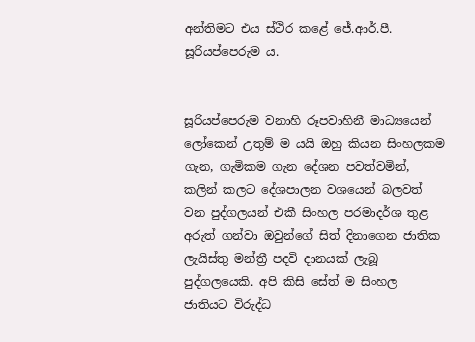අන්තිමට එය ස්ථිර කළේ ජේ.ආර්.පී. සූරියප්පෙරුම ය.


සූරියප්පෙරුම වනාහි රූපවාහිනී මාධ්‍යයෙන් ලෝකෙන් උතුම් ම යයි ඔහු කියන සිංහලකම ගැන, ගැමිකම ගැන දේශන පවත්වමින්, කලින් කලට දේශපාලන වශයෙන් බලවත් වන පුද්ගලයන් එකී සිංහල පරමාදර්ශ තුළ අරුත් ගන්වා ඔවුන්ගේ සිත් දිනාගෙන ජාතික ලැයිස්තු මන්ත්‍රී පදවි දානයක් ලැබූ පුද්ගලයෙකි. අපි කිසි සේත් ම සිංහල ජාතියට විරුද්ධ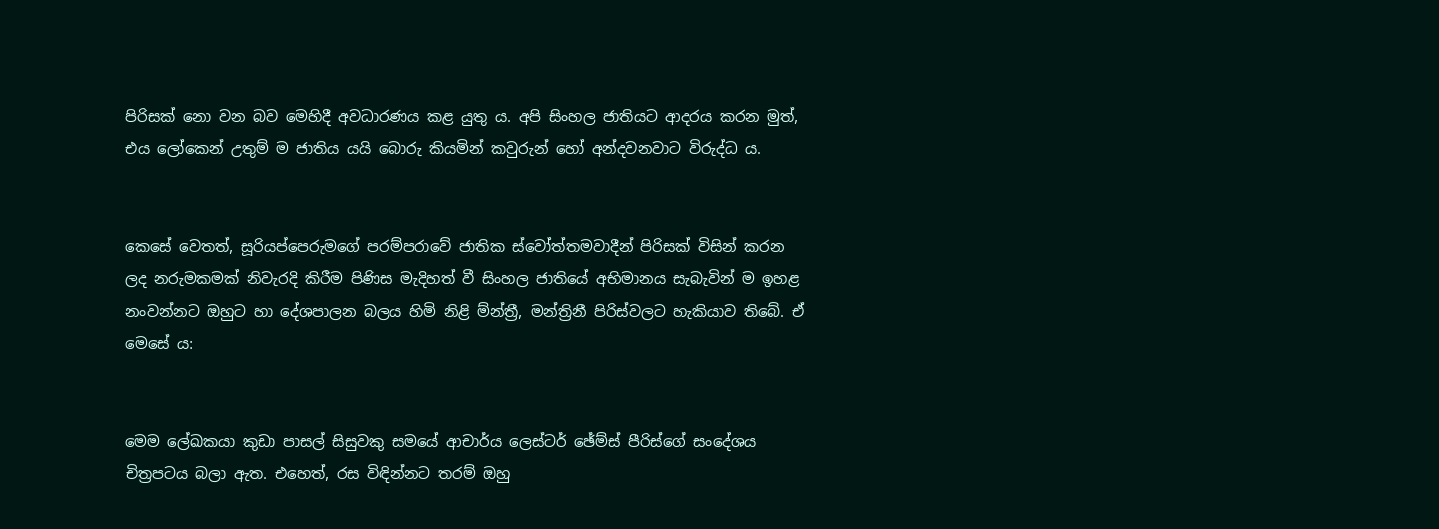පිරිසක් නො වන බව මෙහිදී අවධාරණය කළ යුතු ය. අපි සිංහල ජාතියට ආදරය කරන මුත්, එය ලෝකෙන් උතුම් ම ජාතිය යයි බොරු කියමින් කවුරුන් හෝ අන්දවනවාට විරුද්ධ ය.


කෙසේ වෙතත්, සූරියප්පෙරුමගේ පරම්පරාවේ ජාතික ස්වෝත්තමවාදීන් පිරිසක් විසින් කරන ලද නරුමකමක් නිවැරදි කිරීම පිණිස මැදිහත් වී සිංහල ජාතියේ අභිමානය සැබැවින් ම ඉහළ නංවන්නට ඔහුට හා දේශපාලන බලය හිමි නිළි ම්න්ත්‍රී, මන්ත්‍රිනී පිරිස්වලට හැකියාව තිබේ. ඒ මෙසේ ය:


මෙම ලේඛකයා කුඩා පාසල් සිසුවකු සමයේ ආචාර්ය ලෙස්‌ටර් ඡේම්ස්‌ පීරිස්‌ගේ සංදේශය චිත්‍රපටය බලා ඇත. එහෙත්, රස විඳින්නට තරම් ඔහු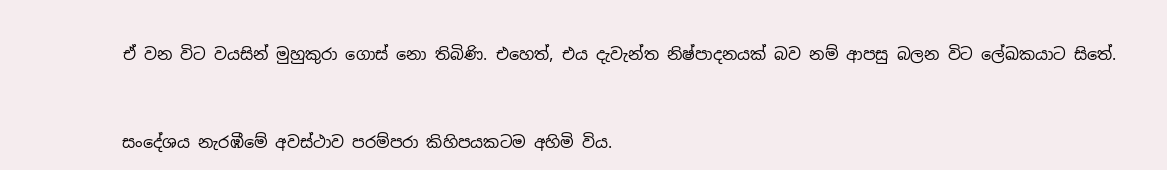ඒ වන විට වයසින් මුහුකුරා ගොස් නො තිබිණි. එහෙත්, එය දැවැන්ත නිෂ්පාදනයක් බව නම් ආපසු බලන විට ලේඛකයාට සිතේ.


සංදේශය නැරඹීමේ අවස්‌ථාව පරම්පරා කිහිපයකටම අහිමි විය.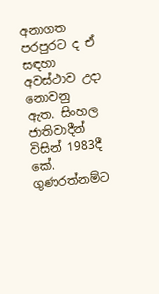අනාගත පරපුරට ද ඒ සඳහා අවස්‌ථාව උදා නොවනු ඇත. සිංහල ජාතිවාදීන් විසින් 1983දී කේ. ගුණරත්නම්ට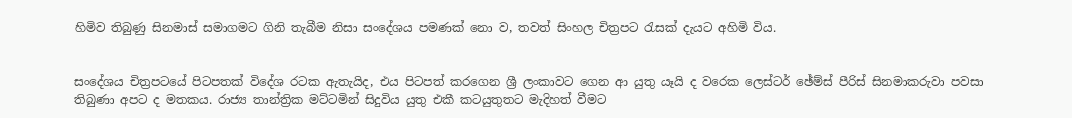හිමිව තිබුණු සිනමාස්‌ සමාගමට ගිනි තැබීම නිසා සංදේශය පමණක් නො ව, තවත් සිංහල චිත්‍රපට රැසක් දැයට අහිමි විය.


සංදේශය චිත්‍රපටයේ පිටපතක්‌ විදේශ රටක ඇතැයිද, එය පිටපත් කරගෙන ශ්‍රී ලංකාවට ගෙන ආ යුතු යෑයි ද වරෙක ලෙස්‌ටර් ඡේම්ස්‌ පීරිස්‌ සිනමාකරුවා පවසා තිබුණා අපට ද මතකය. රාජ්‍ය තාන්ත්‍රික මට්‌ටමින් සිදුවිය යුතු එකී කටයුතුතට මැදිහත් වීමට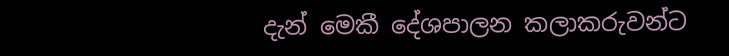දැන් මෙකී දේශපාලන කලාකරුවන්ට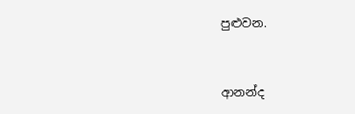පුළුවන.


ආනන්ද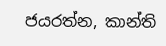ජයරත්න, කාන්ති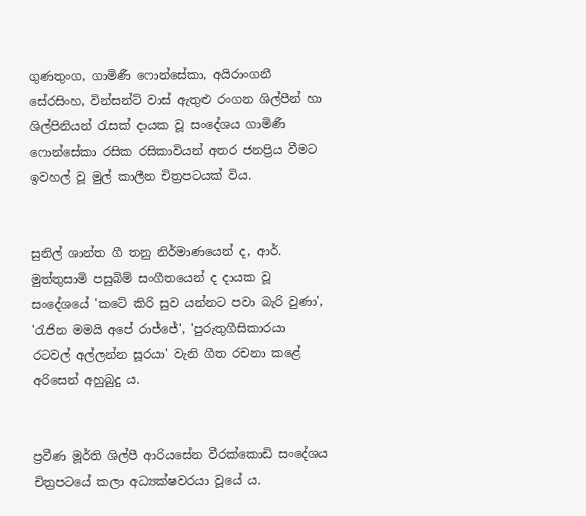ගුණතුංග, ගාමිණී ෆොන්සේකා, අයිරාංගනී සේරසිංහ, වින්සන්ට් වාස් ඇතුළු රංගන ශිල්පීන් හා ශිල්පිනියන් රැසක් දායක වූ සංදේශය ගාමිණී ෆොන්සේකා රසික රසිකාවියන් අතර ජනප්‍රිය වීමට ඉවහල් වූ මුල් කාලීන චිත්‍රපටයක් විය.


සුනිල් ශාන්ත ගී තනු නිර්මාණයෙන් ද, ආර්. මුත්තුසාමි පසුබිම් සංගීතයෙන් ද දායක වූ සංදේශයේ 'කටේ කිරි සුව යන්නට පවා බැරි වුණා', 'රැජින මමයි අපේ රාජ්ජේ', 'පුරුතුගීසිකාරයා රටවල් අල්ලන්න සූරයා' වැනි ගීත රචනා කළේ අරිසෙන් අහුබුදු ය.


ප්‍රවීණ මූර්ති ශිල්පී ආරියසේන වීරක්කොඩි සංදේශය චිත්‍රපටයේ කලා අධ්‍යක්ෂවරයා වූයේ ය.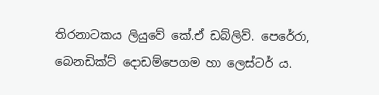තිරනාටකය ලියුවේ කේ.ඒ ඩබ්ලිව්. පෙරේරා, බෙනඩික්ට් දොඩම්පෙගම හා ලෙස්ටර් ය.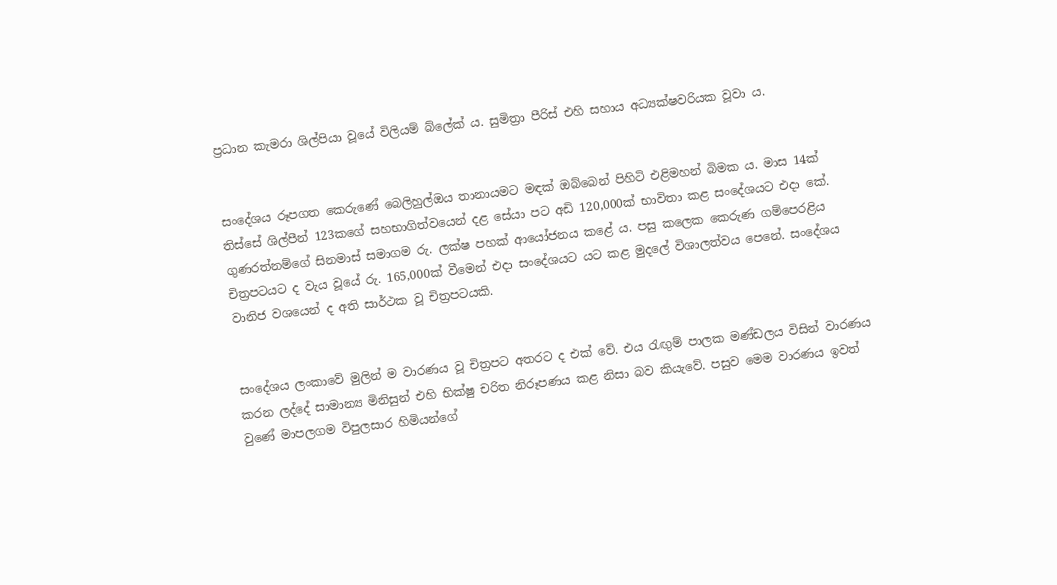ප්‍රධාන කැමරා ශිල්පියා වූයේ විලියම් බ්ලේක් ය. සුමිත්‍රා පීරිස් එහි සහාය අධ්‍යක්ෂවරියක වූවා ය.


සංදේශය රූපගත කෙරුණේ බෙලිහුල්ඔය තානායමට මඳක් ඔබ්බෙන් පිහිටි එළිමහන් බිමක ය. මාස 14ක් තිස්සේ ශිල්පීන් 123කගේ සහභාගිත්වයෙන් දළ සේයා පට අඩි 120,000ක් භාවිතා කළ සංදේශයට එදා කේ. ගුණරත්නම්ගේ සිනමාස් සමාගම රු. ලක්ෂ පහක් ආයෝජනය කළේ ය. පසු කලෙක කෙරුණ ගම්පෙරළිය චිත්‍රපටයට ද වැය වූයේ රු. 165,000ක් වීමෙන් එදා සංදේශයට යට කළ මුදලේ විශාලත්වය පෙනේ. සංදේශය වානිජ වශයෙන් ද අති සාර්ථක වූ චිත්‍රපටයකි.


සංදේශය ලංකාවේ මුලින් ම වාරණය වූ චිත්‍රපට අතරට ද එක් වේ. එය රැඟුම් පාලක මණ්ඩලය විසින් වාරණය කරන ලද්දේ සාමාන්‍ය මිනිසුන් එහි භික්ෂු චරිත නිරූපණය කළ නිසා බව කියැවේ. පසුව මෙම වාරණය ඉවත් වුණේ මාපලගම විපුලසාර හිමියන්ගේ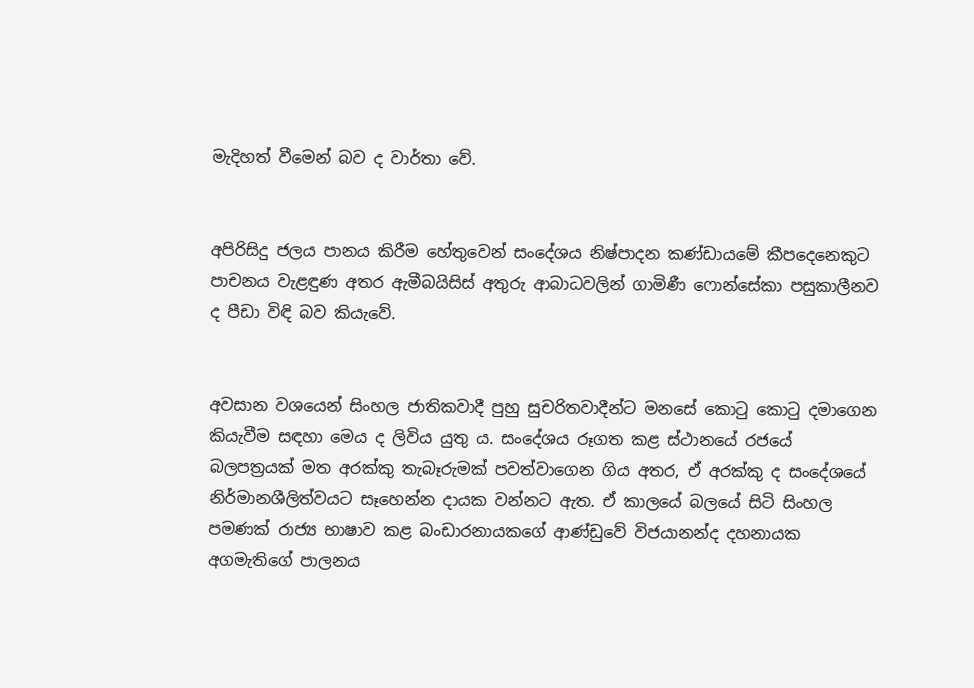මැදිහත් වීමෙන් බව ද වාර්තා වේ.


අපිරිසිදු ජලය පානය කිරීම හේතුවෙන් සංදේශය නිෂ්පාදන කණ්ඩායමේ කීපදෙනෙකුට පාචනය වැළඳුණ අතර ඇමීබයිසිස් අතුරු ආබාධවලින් ගාමිණී ෆොන්සේකා පසුකාලීනව ද පීඩා විඳි බව කියැවේ.


අවසාන වශයෙන් සිංහල ජාතිකවාදී පුහු සුචරිතවාදීන්ට මනසේ කොටු කොටු දමාගෙන කියැවීම සඳහා මෙය ද ලිවිය යුතු ය. සංදේශය රූගත කළ ස්ථානයේ රජයේ බලපත්‍රයක් මත අරක්කු තැබෑරුමක් පවත්වාගෙන ගිය අතර, ඒ අරක්කු ද සංදේශයේ නිර්මානශීලිත්වයට සෑහෙන්න දායක වන්නට ඇත. ඒ කාලයේ බලයේ සිටි සිංහල පමණක් රාජ්‍ය භාෂාව කළ බංඩාරනායකගේ ආණ්ඩුවේ විජයානන්ද දහනායක අගමැතිගේ පාලනය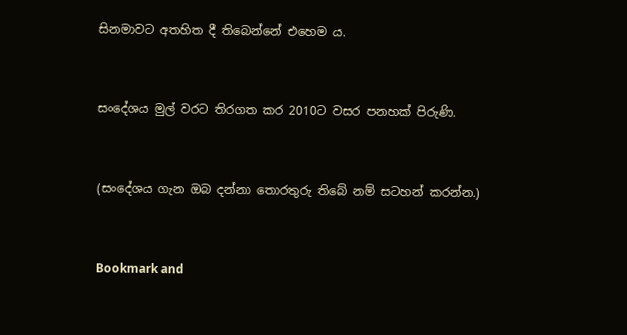සිනමාවට අතහිත දී තිබෙන්නේ එහෙම ය.


සංදේශය මුල් වරට තිරගත කර 2010ට වසර පනහක් පිරුණි.


(සංදේශය ගැන ඔබ දන්නා තොරතුරු තිබේ නම් සටහන් කරන්න.)


Bookmark and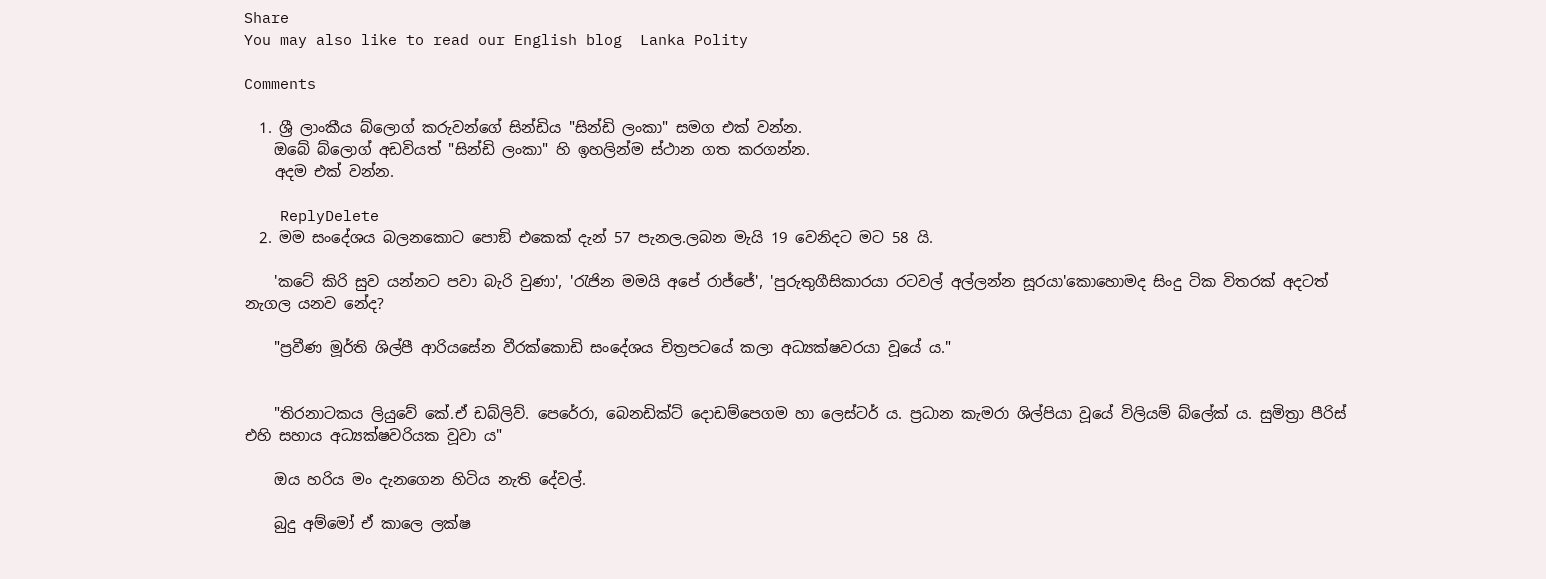Share
You may also like to read our English blog  Lanka Polity

Comments

  1. ශ්‍රී ලාංකීය බ්ලොග් කරුවන්ගේ සින්ඩිය "සින්ඩි ලංකා" සමග එක් වන්න.
    ඔබේ බ්ලොග් අඩවියත් "සින්ඩි ලංකා" හි ඉහලින්ම ස්ථාන ගත කරගන්න.
    අදම එක් වන්න.

    ReplyDelete
  2. මම සංදේශය බලනකොට පොඞි එකෙක් දැන් 57 පැනල.ලබන මැයි 19 වෙනිදට මට 58 යි.

    'කටේ කිරි සුව යන්නට පවා බැරි වුණා', 'රැජින මමයි අපේ රාජ්ජේ', 'පුරුතුගීසිකාරයා රටවල් අල්ලන්න සූරයා'කොහොමද සිංදු ටික විතරක් අදටත් නැගල යනව නේද?

    "ප්‍රවීණ මූර්ති ශිල්පී ආරියසේන වීරක්කොඩි සංදේශය චිත්‍රපටයේ කලා අධ්‍යක්ෂවරයා වූයේ ය."


    "තිරනාටකය ලියුවේ කේ.ඒ ඩබ්ලිව්. පෙරේරා, බෙනඩික්ට් දොඩම්පෙගම හා ලෙස්ටර් ය. ප්‍රධාන කැමරා ශිල්පියා වූයේ විලියම් බ්ලේක් ය. සුමිත්‍රා පීරිස් එහි සහාය අධ්‍යක්ෂවරියක වූවා ය"

    ඔය හරිය මං දැනගෙන හිටිය නැති දේවල්.

    බුදු අම්මෝ ඒ කාලෙ ලක්ෂ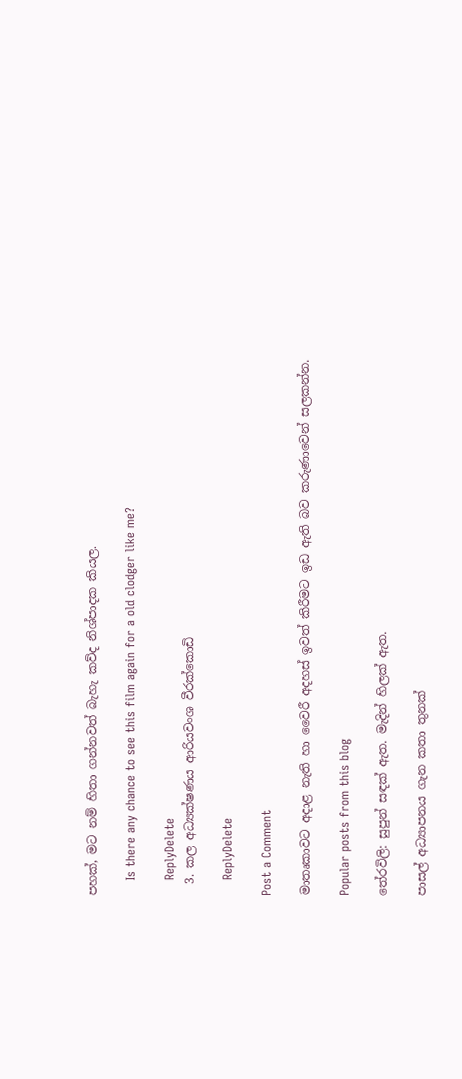පහක්, මට නම් හිතා ගන්නවත් බැහැ කව්ද නිශ්පාදක කියල.

    Is there any chance to see this film again for a old clodger like me?

    ReplyDelete
  3. කල අධ්‍යක්ෂණය ආරියවංශ වීරක්කොඩි

    ReplyDelete

Post a Comment

මාතෘකාවට අදාළ නැති හා වෛරී අදහස් ඉවත් කිරීමට ඉඩ ඇති බව කරුණාවෙන් සලකන්න.

Popular posts from this blog

තේරවිලි: සුපුන් සඳක් ඇත. මැදින් හිලක් ඇත.

පාසල් අධ්‍යාපනය ගැන කතා තුනක්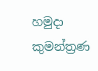හමුදා කුමන්ත්‍රණ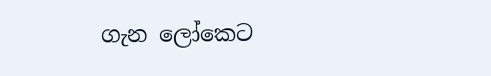ගැන ලෝකෙට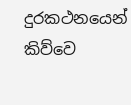දුරකථනයෙන් කිව්වෙ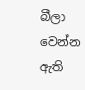බීලා වෙන්න ඇති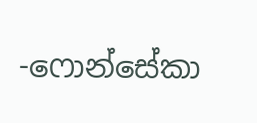-ෆොන්සේකා